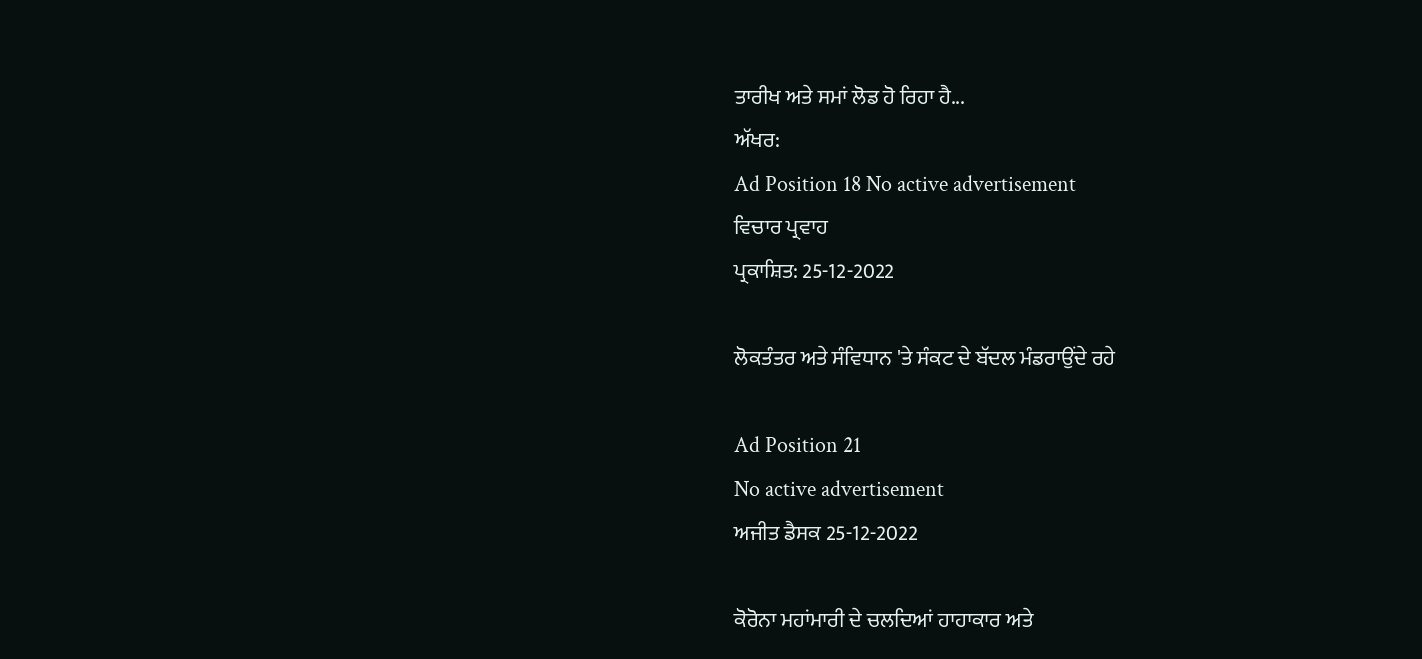ਤਾਰੀਖ ਅਤੇ ਸਮਾਂ ਲੋਡ ਹੋ ਰਿਹਾ ਹੈ...
ਅੱਖਰ:
Ad Position 18 No active advertisement
ਵਿਚਾਰ ਪ੍ਰਵਾਹ
ਪ੍ਰਕਾਸ਼ਿਤ: 25-12-2022

ਲੋਕਤੰਤਰ ਅਤੇ ਸੰਵਿਧਾਨ 'ਤੇ ਸੰਕਟ ਦੇ ਬੱਦਲ ਮੰਡਰਾਉਂਦੇ ਰਹੇ

Ad Position 21
No active advertisement
ਅਜੀਤ ਡੈਸਕ 25-12-2022

ਕੋਰੋਨਾ ਮਹਾਂਮਾਰੀ ਦੇ ਚਲਦਿਆਂ ਹਾਹਾਕਾਰ ਅਤੇ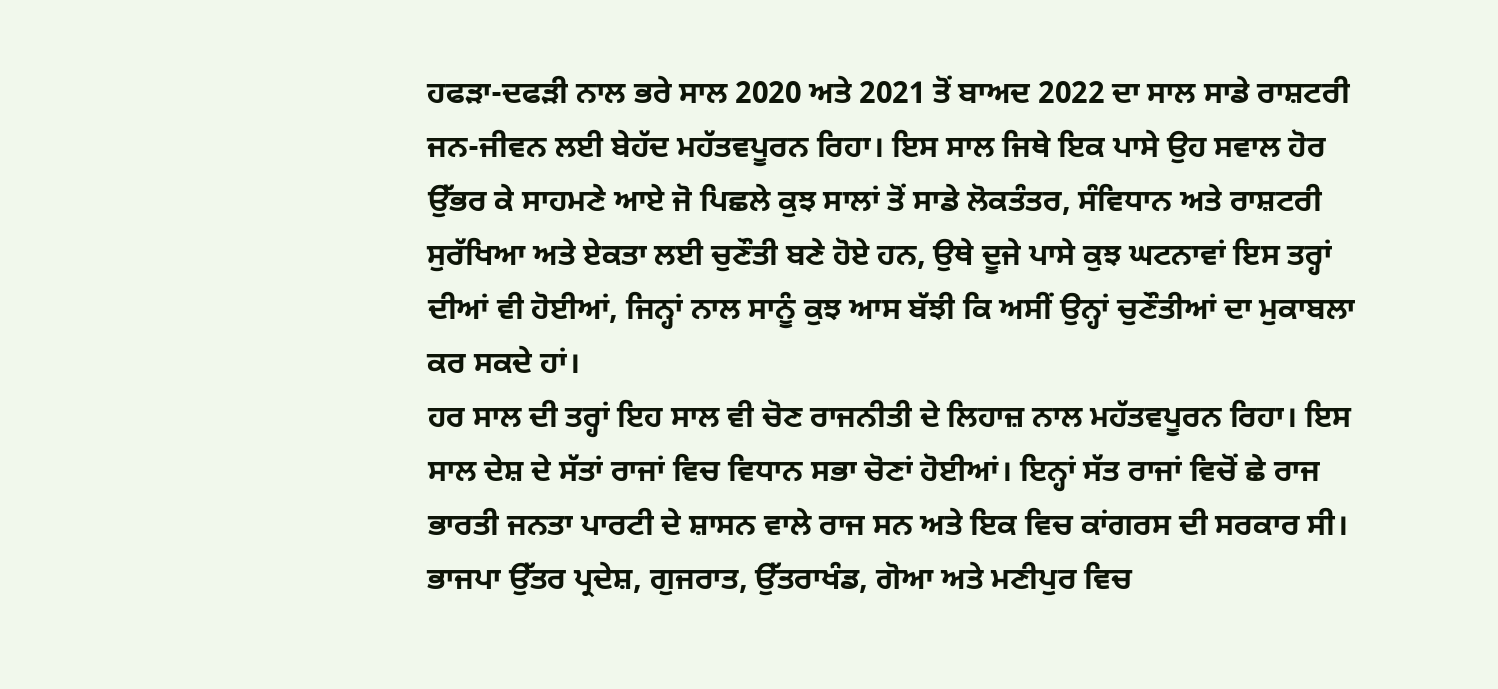ਹਫੜਾ-ਦਫੜੀ ਨਾਲ ਭਰੇ ਸਾਲ 2020 ਅਤੇ 2021 ਤੋਂ ਬਾਅਦ 2022 ਦਾ ਸਾਲ ਸਾਡੇ ਰਾਸ਼ਟਰੀ ਜਨ-ਜੀਵਨ ਲਈ ਬੇਹੱਦ ਮਹੱਤਵਪੂਰਨ ਰਿਹਾ। ਇਸ ਸਾਲ ਜਿਥੇ ਇਕ ਪਾਸੇ ਉਹ ਸਵਾਲ ਹੋਰ ਉੱਭਰ ਕੇ ਸਾਹਮਣੇ ਆਏ ਜੋ ਪਿਛਲੇ ਕੁਝ ਸਾਲਾਂ ਤੋਂ ਸਾਡੇ ਲੋਕਤੰਤਰ, ਸੰਵਿਧਾਨ ਅਤੇ ਰਾਸ਼ਟਰੀ ਸੁਰੱਖਿਆ ਅਤੇ ਏਕਤਾ ਲਈ ਚੁਣੌਤੀ ਬਣੇ ਹੋਏ ਹਨ, ਉਥੇ ਦੂਜੇ ਪਾਸੇ ਕੁਝ ਘਟਨਾਵਾਂ ਇਸ ਤਰ੍ਹਾਂ ਦੀਆਂ ਵੀ ਹੋਈਆਂ, ਜਿਨ੍ਹਾਂ ਨਾਲ ਸਾਨੂੰ ਕੁਝ ਆਸ ਬੱਝੀ ਕਿ ਅਸੀਂ ਉਨ੍ਹਾਂ ਚੁਣੌਤੀਆਂ ਦਾ ਮੁਕਾਬਲਾ ਕਰ ਸਕਦੇ ਹਾਂ।
ਹਰ ਸਾਲ ਦੀ ਤਰ੍ਹਾਂ ਇਹ ਸਾਲ ਵੀ ਚੋਣ ਰਾਜਨੀਤੀ ਦੇ ਲਿਹਾਜ਼ ਨਾਲ ਮਹੱਤਵਪੂਰਨ ਰਿਹਾ। ਇਸ ਸਾਲ ਦੇਸ਼ ਦੇ ਸੱਤਾਂ ਰਾਜਾਂ ਵਿਚ ਵਿਧਾਨ ਸਭਾ ਚੋਣਾਂ ਹੋਈਆਂ। ਇਨ੍ਹਾਂ ਸੱਤ ਰਾਜਾਂ ਵਿਚੋਂ ਛੇ ਰਾਜ ਭਾਰਤੀ ਜਨਤਾ ਪਾਰਟੀ ਦੇ ਸ਼ਾਸਨ ਵਾਲੇ ਰਾਜ ਸਨ ਅਤੇ ਇਕ ਵਿਚ ਕਾਂਗਰਸ ਦੀ ਸਰਕਾਰ ਸੀ। ਭਾਜਪਾ ਉੱਤਰ ਪ੍ਰਦੇਸ਼, ਗੁਜਰਾਤ, ਉੱਤਰਾਖੰਡ, ਗੋਆ ਅਤੇ ਮਣੀਪੁਰ ਵਿਚ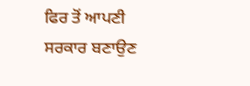ਫਿਰ ਤੋਂ ਆਪਣੀ ਸਰਕਾਰ ਬਣਾਉਣ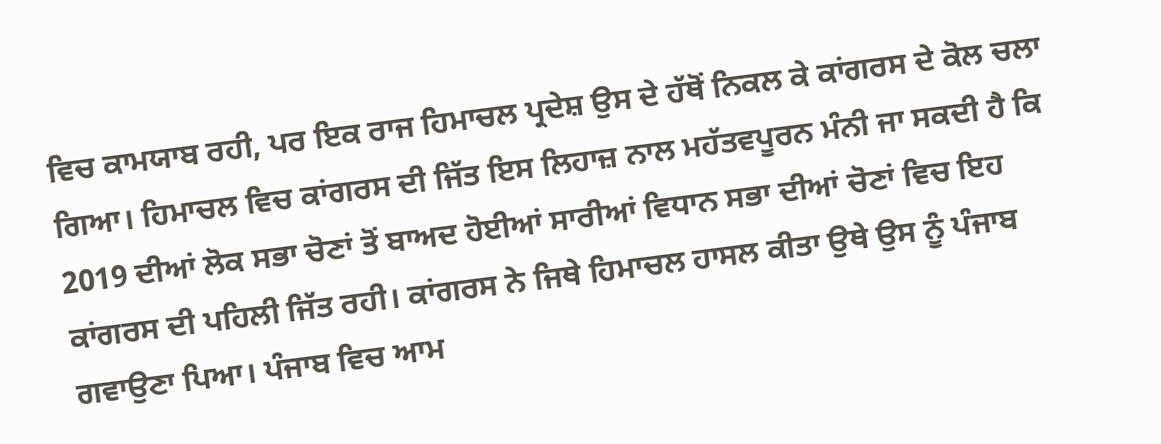ਵਿਚ ਕਾਮਯਾਬ ਰਹੀ, ਪਰ ਇਕ ਰਾਜ ਹਿਮਾਚਲ ਪ੍ਰਦੇਸ਼ ਉਸ ਦੇ ਹੱਥੋਂ ਨਿਕਲ ਕੇ ਕਾਂਗਰਸ ਦੇ ਕੋਲ ਚਲਾ ਗਿਆ। ਹਿਮਾਚਲ ਵਿਚ ਕਾਂਗਰਸ ਦੀ ਜਿੱਤ ਇਸ ਲਿਹਾਜ਼ ਨਾਲ ਮਹੱਤਵਪੂਰਨ ਮੰਨੀ ਜਾ ਸਕਦੀ ਹੈ ਕਿ 2019 ਦੀਆਂ ਲੋਕ ਸਭਾ ਚੋਣਾਂ ਤੋਂ ਬਾਅਦ ਹੋਈਆਂ ਸਾਰੀਆਂ ਵਿਧਾਨ ਸਭਾ ਦੀਆਂ ਚੋਣਾਂ ਵਿਚ ਇਹ ਕਾਂਗਰਸ ਦੀ ਪਹਿਲੀ ਜਿੱਤ ਰਹੀ। ਕਾਂਗਰਸ ਨੇ ਜਿਥੇ ਹਿਮਾਚਲ ਹਾਸਲ ਕੀਤਾ ਉਥੇ ਉਸ ਨੂੰ ਪੰਜਾਬ ਗਵਾਉਣਾ ਪਿਆ। ਪੰਜਾਬ ਵਿਚ ਆਮ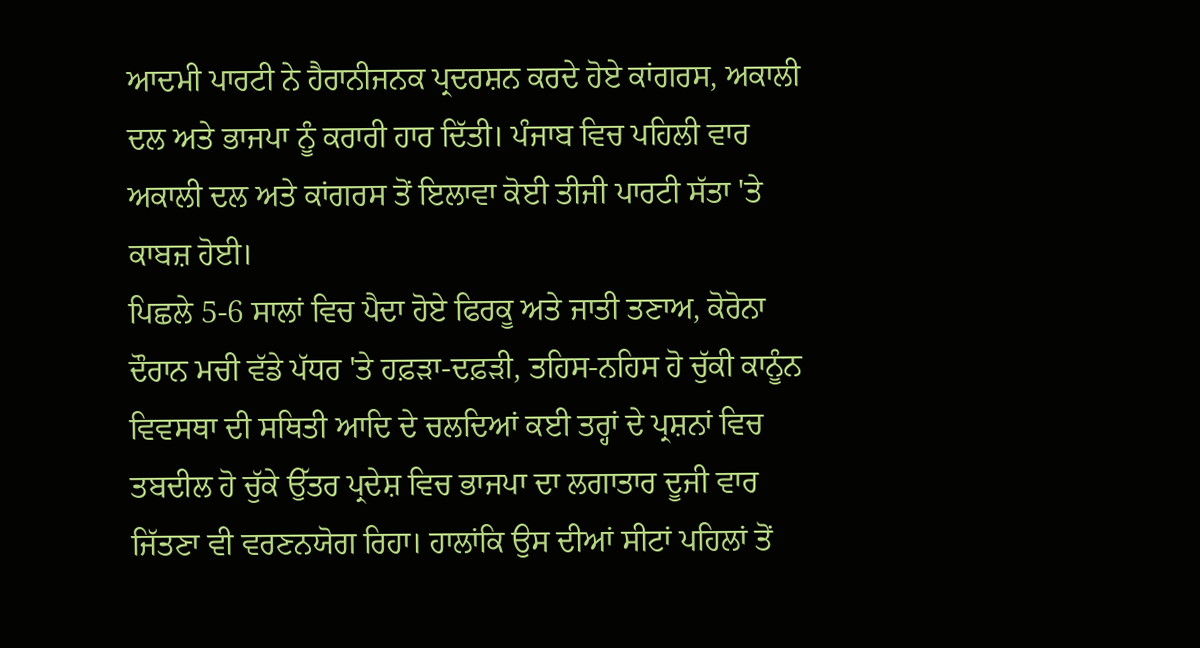ਆਦਮੀ ਪਾਰਟੀ ਨੇ ਹੈਰਾਨੀਜਨਕ ਪ੍ਰਦਰਸ਼ਨ ਕਰਦੇ ਹੋਏ ਕਾਂਗਰਸ, ਅਕਾਲੀ ਦਲ ਅਤੇ ਭਾਜਪਾ ਨੂੰ ਕਰਾਰੀ ਹਾਰ ਦਿੱਤੀ। ਪੰਜਾਬ ਵਿਚ ਪਹਿਲੀ ਵਾਰ ਅਕਾਲੀ ਦਲ ਅਤੇ ਕਾਂਗਰਸ ਤੋਂ ਇਲਾਵਾ ਕੋਈ ਤੀਜੀ ਪਾਰਟੀ ਸੱਤਾ 'ਤੇ ਕਾਬਜ਼ ਹੋਈ।
ਪਿਛਲੇ 5-6 ਸਾਲਾਂ ਵਿਚ ਪੈਦਾ ਹੋਏ ਫਿਰਕੂ ਅਤੇ ਜਾਤੀ ਤਣਾਅ, ਕੋਰੋਨਾ ਦੌਰਾਨ ਮਚੀ ਵੱਡੇ ਪੱਧਰ 'ਤੇ ਹਫ਼ੜਾ-ਦਫ਼ੜੀ, ਤਹਿਸ-ਨਹਿਸ ਹੋ ਚੁੱਕੀ ਕਾਨੂੰਨ ਵਿਵਸਥਾ ਦੀ ਸਥਿਤੀ ਆਦਿ ਦੇ ਚਲਦਿਆਂ ਕਈ ਤਰ੍ਹਾਂ ਦੇ ਪ੍ਰਸ਼ਨਾਂ ਵਿਚ ਤਬਦੀਲ ਹੋ ਚੁੱਕੇ ਉੱਤਰ ਪ੍ਰਦੇਸ਼ ਵਿਚ ਭਾਜਪਾ ਦਾ ਲਗਾਤਾਰ ਦੂਜੀ ਵਾਰ ਜਿੱਤਣਾ ਵੀ ਵਰਣਨਯੋਗ ਰਿਹਾ। ਹਾਲਾਂਕਿ ਉਸ ਦੀਆਂ ਸੀਟਾਂ ਪਹਿਲਾਂ ਤੋਂ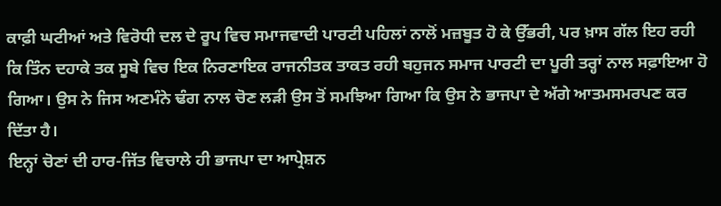ਕਾਫ਼ੀ ਘਟੀਆਂ ਅਤੇ ਵਿਰੋਧੀ ਦਲ ਦੇ ਰੂਪ ਵਿਚ ਸਮਾਜਵਾਦੀ ਪਾਰਟੀ ਪਹਿਲਾਂ ਨਾਲੋਂ ਮਜ਼ਬੂਤ ਹੋ ਕੇ ਉੱਭਰੀ, ਪਰ ਖ਼ਾਸ ਗੱਲ ਇਹ ਰਹੀ ਕਿ ਤਿੰਨ ਦਹਾਕੇ ਤਕ ਸੂਬੇ ਵਿਚ ਇਕ ਨਿਰਣਾਇਕ ਰਾਜਨੀਤਕ ਤਾਕਤ ਰਹੀ ਬਹੁਜਨ ਸਮਾਜ ਪਾਰਟੀ ਦਾ ਪੂਰੀ ਤਰ੍ਹਾਂ ਨਾਲ ਸਫ਼ਾਇਆ ਹੋ ਗਿਆ। ਉਸ ਨੇ ਜਿਸ ਅਣਮੰਨੇ ਢੰਗ ਨਾਲ ਚੋਣ ਲੜੀ ਉਸ ਤੋਂ ਸਮਝਿਆ ਗਿਆ ਕਿ ਉਸ ਨੇ ਭਾਜਪਾ ਦੇ ਅੱਗੇ ਆਤਮਸਮਰਪਣ ਕਰ ਦਿੱਤਾ ਹੈ।
ਇਨ੍ਹਾਂ ਚੋਣਾਂ ਦੀ ਹਾਰ-ਜਿੱਤ ਵਿਚਾਲੇ ਹੀ ਭਾਜਪਾ ਦਾ ਆਪ੍ਰੇਸ਼ਨ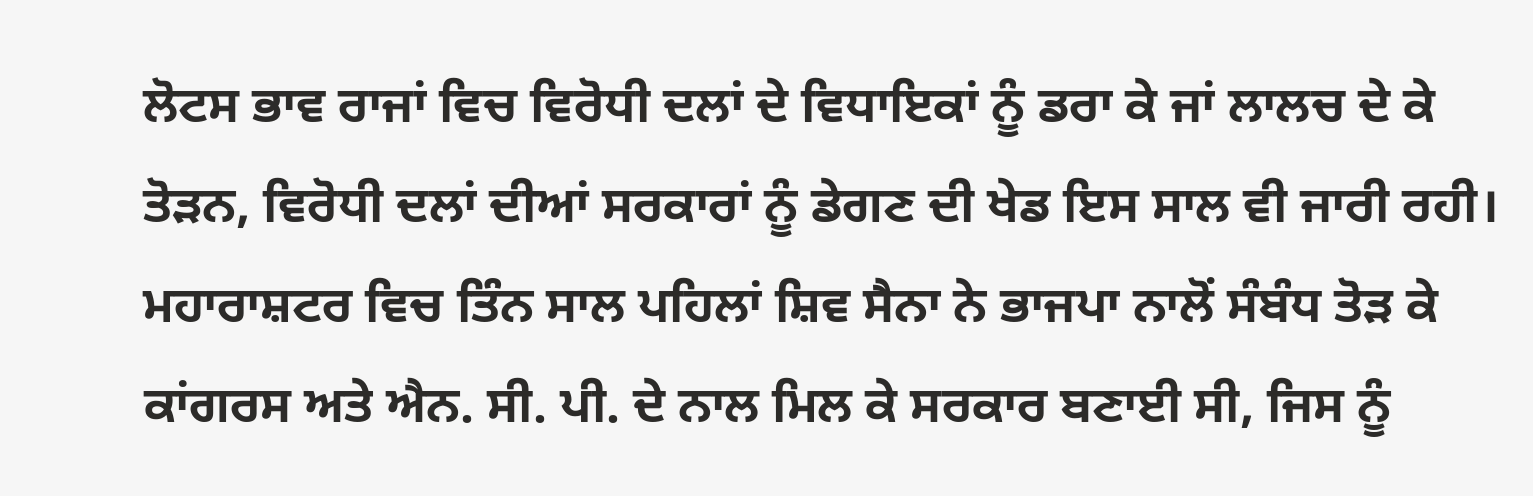ਲੋਟਸ ਭਾਵ ਰਾਜਾਂ ਵਿਚ ਵਿਰੋਧੀ ਦਲਾਂ ਦੇ ਵਿਧਾਇਕਾਂ ਨੂੰ ਡਰਾ ਕੇ ਜਾਂ ਲਾਲਚ ਦੇ ਕੇ ਤੋੜਨ, ਵਿਰੋਧੀ ਦਲਾਂ ਦੀਆਂ ਸਰਕਾਰਾਂ ਨੂੰ ਡੇਗਣ ਦੀ ਖੇਡ ਇਸ ਸਾਲ ਵੀ ਜਾਰੀ ਰਹੀ। ਮਹਾਰਾਸ਼ਟਰ ਵਿਚ ਤਿੰਨ ਸਾਲ ਪਹਿਲਾਂ ਸ਼ਿਵ ਸੈਨਾ ਨੇ ਭਾਜਪਾ ਨਾਲੋਂ ਸੰਬੰਧ ਤੋੜ ਕੇ ਕਾਂਗਰਸ ਅਤੇ ਐਨ. ਸੀ. ਪੀ. ਦੇ ਨਾਲ ਮਿਲ ਕੇ ਸਰਕਾਰ ਬਣਾਈ ਸੀ, ਜਿਸ ਨੂੰ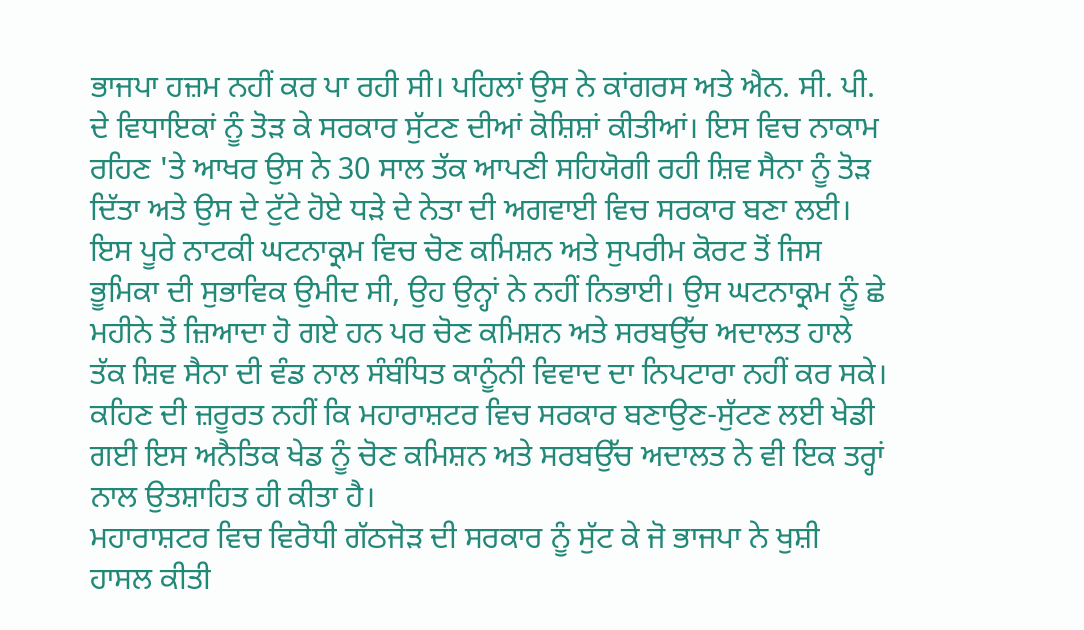ਭਾਜਪਾ ਹਜ਼ਮ ਨਹੀਂ ਕਰ ਪਾ ਰਹੀ ਸੀ। ਪਹਿਲਾਂ ਉਸ ਨੇ ਕਾਂਗਰਸ ਅਤੇ ਐਨ. ਸੀ. ਪੀ. ਦੇ ਵਿਧਾਇਕਾਂ ਨੂੰ ਤੋੜ ਕੇ ਸਰਕਾਰ ਸੁੱਟਣ ਦੀਆਂ ਕੋਸ਼ਿਸ਼ਾਂ ਕੀਤੀਆਂ। ਇਸ ਵਿਚ ਨਾਕਾਮ ਰਹਿਣ 'ਤੇ ਆਖਰ ਉਸ ਨੇ 30 ਸਾਲ ਤੱਕ ਆਪਣੀ ਸਹਿਯੋਗੀ ਰਹੀ ਸ਼ਿਵ ਸੈਨਾ ਨੂੰ ਤੋੜ ਦਿੱਤਾ ਅਤੇ ਉਸ ਦੇ ਟੁੱਟੇ ਹੋਏ ਧੜੇ ਦੇ ਨੇਤਾ ਦੀ ਅਗਵਾਈ ਵਿਚ ਸਰਕਾਰ ਬਣਾ ਲਈ। ਇਸ ਪੂਰੇ ਨਾਟਕੀ ਘਟਨਾਕ੍ਰਮ ਵਿਚ ਚੋਣ ਕਮਿਸ਼ਨ ਅਤੇ ਸੁਪਰੀਮ ਕੋਰਟ ਤੋਂ ਜਿਸ ਭੂਮਿਕਾ ਦੀ ਸੁਭਾਵਿਕ ਉਮੀਦ ਸੀ, ਉਹ ਉਨ੍ਹਾਂ ਨੇ ਨਹੀਂ ਨਿਭਾਈ। ਉਸ ਘਟਨਾਕ੍ਰਮ ਨੂੰ ਛੇ ਮਹੀਨੇ ਤੋਂ ਜ਼ਿਆਦਾ ਹੋ ਗਏ ਹਨ ਪਰ ਚੋਣ ਕਮਿਸ਼ਨ ਅਤੇ ਸਰਬਉੱਚ ਅਦਾਲਤ ਹਾਲੇ ਤੱਕ ਸ਼ਿਵ ਸੈਨਾ ਦੀ ਵੰਡ ਨਾਲ ਸੰਬੰਧਿਤ ਕਾਨੂੰਨੀ ਵਿਵਾਦ ਦਾ ਨਿਪਟਾਰਾ ਨਹੀਂ ਕਰ ਸਕੇ। ਕਹਿਣ ਦੀ ਜ਼ਰੂਰਤ ਨਹੀਂ ਕਿ ਮਹਾਰਾਸ਼ਟਰ ਵਿਚ ਸਰਕਾਰ ਬਣਾਉਣ-ਸੁੱਟਣ ਲਈ ਖੇਡੀ ਗਈ ਇਸ ਅਨੈਤਿਕ ਖੇਡ ਨੂੰ ਚੋਣ ਕਮਿਸ਼ਨ ਅਤੇ ਸਰਬਉੱਚ ਅਦਾਲਤ ਨੇ ਵੀ ਇਕ ਤਰ੍ਹਾਂ ਨਾਲ ਉਤਸ਼ਾਹਿਤ ਹੀ ਕੀਤਾ ਹੈ।
ਮਹਾਰਾਸ਼ਟਰ ਵਿਚ ਵਿਰੋਧੀ ਗੱਠਜੋੜ ਦੀ ਸਰਕਾਰ ਨੂੰ ਸੁੱਟ ਕੇ ਜੋ ਭਾਜਪਾ ਨੇ ਖੁਸ਼ੀ ਹਾਸਲ ਕੀਤੀ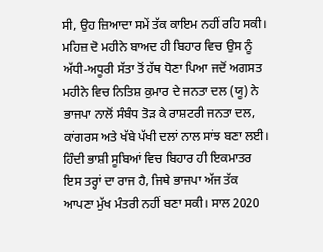ਸੀ, ਉਹ ਜ਼ਿਆਦਾ ਸਮੇਂ ਤੱਕ ਕਾਇਮ ਨਹੀਂ ਰਹਿ ਸਕੀ। ਮਹਿਜ਼ ਦੋ ਮਹੀਨੇ ਬਾਅਦ ਹੀ ਬਿਹਾਰ ਵਿਚ ਉਸ ਨੂੰ ਅੱਧੀ-ਅਧੂਰੀ ਸੱਤਾ ਤੋਂ ਹੱਥ ਧੋਣਾ ਪਿਆ ਜਦੋਂ ਅਗਸਤ ਮਹੀਨੇ ਵਿਚ ਨਿਤਿਸ਼ ਕੁਮਾਰ ਦੇ ਜਨਤਾ ਦਲ (ਯੂ) ਨੇ ਭਾਜਪਾ ਨਾਲੋਂ ਸੰਬੰਧ ਤੋੜ ਕੇ ਰਾਸ਼ਟਰੀ ਜਨਤਾ ਦਲ, ਕਾਂਗਰਸ ਅਤੇ ਖੱਬੇ ਪੱਖੀ ਦਲਾਂ ਨਾਲ ਸਾਂਝ ਬਣਾ ਲਈ। ਹਿੰਦੀ ਭਾਸ਼ੀ ਸੂਬਿਆਂ ਵਿਚ ਬਿਹਾਰ ਹੀ ਇਕਮਾਤਰ ਇਸ ਤਰ੍ਹਾਂ ਦਾ ਰਾਜ ਹੈ, ਜਿਥੇ ਭਾਜਪਾ ਅੱਜ ਤੱਕ ਆਪਣਾ ਮੁੱਖ ਮੰਤਰੀ ਨਹੀਂ ਬਣਾ ਸਕੀ। ਸਾਲ 2020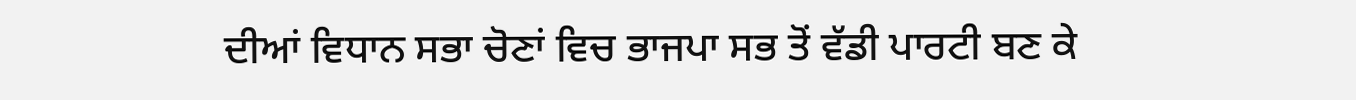ਦੀਆਂ ਵਿਧਾਨ ਸਭਾ ਚੋਣਾਂ ਵਿਚ ਭਾਜਪਾ ਸਭ ਤੋਂ ਵੱਡੀ ਪਾਰਟੀ ਬਣ ਕੇ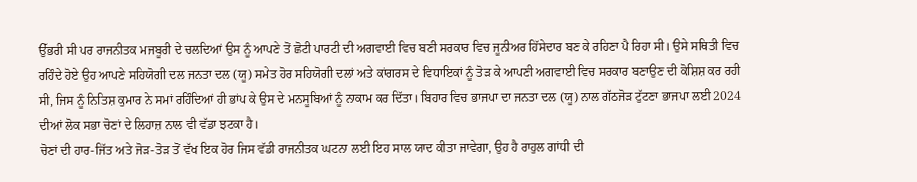ਉੱਭਰੀ ਸੀ ਪਰ ਰਾਜਨੀਤਕ ਮਜਬੂਰੀ ਦੇ ਚਲਦਿਆਂ ਉਸ ਨੂੰ ਆਪਣੇ ਤੋਂ ਛੋਟੀ ਪਾਰਟੀ ਦੀ ਅਗਵਾਈ ਵਿਚ ਬਣੀ ਸਰਕਾਰ ਵਿਚ ਜੂਨੀਅਰ ਹਿੱਸੇਦਾਰ ਬਣ ਕੇ ਰਹਿਣਾ ਪੈ ਰਿਹਾ ਸੀ। ਉਸੇ ਸਥਿਤੀ ਵਿਚ ਰਹਿੰਦੇ ਹੋਏ ਉਹ ਆਪਣੇ ਸਹਿਯੋਗੀ ਦਲ ਜਨਤਾ ਦਲ (ਯੂ) ਸਮੇਤ ਹੋਰ ਸਹਿਯੋਗੀ ਦਲਾਂ ਅਤੇ ਕਾਂਗਰਸ ਦੇ ਵਿਧਾਇਕਾਂ ਨੂੰ ਤੋੜ ਕੇ ਆਪਣੀ ਅਗਵਾਈ ਵਿਚ ਸਰਕਾਰ ਬਣਾਉਣ ਦੀ ਕੋਸ਼ਿਸ਼ ਕਰ ਰਹੀ ਸੀ, ਜਿਸ ਨੂੰ ਨਿਤਿਸ਼ ਕੁਮਾਰ ਨੇ ਸਮਾਂ ਰਹਿੰਦਿਆਂ ਹੀ ਭਾਂਪ ਕੇ ਉਸ ਦੇ ਮਨਸੂਬਿਆਂ ਨੂੰ ਨਾਕਾਮ ਕਰ ਦਿੱਤਾ। ਬਿਹਾਰ ਵਿਚ ਭਾਜਪਾ ਦਾ ਜਨਤਾ ਦਲ (ਯੂ) ਨਾਲ ਗੱਠਜੋੜ ਟੁੱਟਣਾ ਭਾਜਪਾ ਲਈ 2024 ਦੀਆਂ ਲੋਕ ਸਭਾ ਚੋਣਾਂ ਦੇ ਲਿਹਾਜ਼ ਨਾਲ ਵੀ ਵੱਡਾ ਝਟਕਾ ਹੈ।
ਚੋਣਾਂ ਦੀ ਹਾਰ-ਜਿੱਤ ਅਤੇ ਜੋੜ-ਤੋੜ ਤੋਂ ਵੱਖ ਇਕ ਹੋਰ ਜਿਸ ਵੱਡੀ ਰਾਜਨੀਤਕ ਘਟਨਾ ਲਈ ਇਹ ਸਾਲ ਯਾਦ ਕੀਤਾ ਜਾਵੇਗਾ, ਉਹ ਹੈ ਰਾਹੁਲ ਗਾਂਧੀ ਦੀ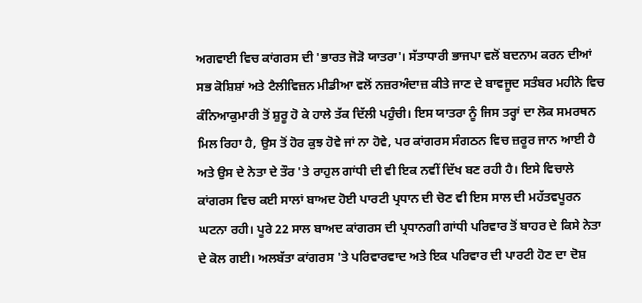ਅਗਵਾਈ ਵਿਚ ਕਾਂਗਰਸ ਦੀ 'ਭਾਰਤ ਜੋੜੋ ਯਾਤਰਾ'। ਸੱਤਾਧਾਰੀ ਭਾਜਪਾ ਵਲੋਂ ਬਦਨਾਮ ਕਰਨ ਦੀਆਂ ਸਭ ਕੋਸ਼ਿਸ਼ਾਂ ਅਤੇ ਟੈਲੀਵਿਜ਼ਨ ਮੀਡੀਆ ਵਲੋਂ ਨਜ਼ਰਅੰਦਾਜ਼ ਕੀਤੇ ਜਾਣ ਦੇ ਬਾਵਜੂਦ ਸਤੰਬਰ ਮਹੀਨੇ ਵਿਚ ਕੰਨਿਆਕੁਮਾਰੀ ਤੋਂ ਸ਼ੁਰੂ ਹੋ ਕੇ ਹਾਲੇ ਤੱਕ ਦਿੱਲੀ ਪਹੁੰਚੀ। ਇਸ ਯਾਤਰਾ ਨੂੰ ਜਿਸ ਤਰ੍ਹਾਂ ਦਾ ਲੋਕ ਸਮਰਥਨ ਮਿਲ ਰਿਹਾ ਹੈ, ਉਸ ਤੋਂ ਹੋਰ ਕੁਝ ਹੋਵੇ ਜਾਂ ਨਾ ਹੋਵੇ, ਪਰ ਕਾਂਗਰਸ ਸੰਗਠਨ ਵਿਚ ਜ਼ਰੂਰ ਜਾਨ ਆਈ ਹੈ ਅਤੇ ਉਸ ਦੇ ਨੇਤਾ ਦੇ ਤੌਰ 'ਤੇ ਰਾਹੁਲ ਗਾਂਧੀ ਦੀ ਵੀ ਇਕ ਨਵੀਂ ਦਿੱਖ ਬਣ ਰਹੀ ਹੈ। ਇਸੇ ਵਿਚਾਲੇ ਕਾਂਗਰਸ ਵਿਚ ਕਈ ਸਾਲਾਂ ਬਾਅਦ ਹੋਈ ਪਾਰਟੀ ਪ੍ਰਧਾਨ ਦੀ ਚੋਣ ਵੀ ਇਸ ਸਾਲ ਦੀ ਮਹੱਤਵਪੂਰਨ ਘਟਨਾ ਰਹੀ। ਪੂਰੇ 22 ਸਾਲ ਬਾਅਦ ਕਾਂਗਰਸ ਦੀ ਪ੍ਰਧਾਨਗੀ ਗਾਂਧੀ ਪਰਿਵਾਰ ਤੋਂ ਬਾਹਰ ਦੇ ਕਿਸੇ ਨੇਤਾ ਦੇ ਕੋਲ ਗਈ। ਅਲਬੱਤਾ ਕਾਂਗਰਸ 'ਤੇ ਪਰਿਵਾਰਵਾਦ ਅਤੇ ਇਕ ਪਰਿਵਾਰ ਦੀ ਪਾਰਟੀ ਹੋਣ ਦਾ ਦੋਸ਼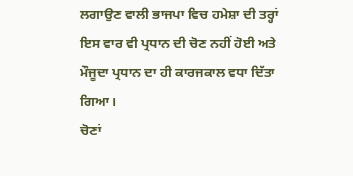ਲਗਾਉਣ ਵਾਲੀ ਭਾਜਪਾ ਵਿਚ ਹਮੇਸ਼ਾ ਦੀ ਤਰ੍ਹਾਂ ਇਸ ਵਾਰ ਵੀ ਪ੍ਰਧਾਨ ਦੀ ਚੋਣ ਨਹੀਂ ਹੋਈ ਅਤੇ ਮੌਜੂਦਾ ਪ੍ਰਧਾਨ ਦਾ ਹੀ ਕਾਰਜਕਾਲ ਵਧਾ ਦਿੱਤਾ ਗਿਆ।
ਚੋਣਾਂ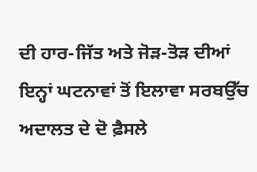ਦੀ ਹਾਰ-ਜਿੱਤ ਅਤੇ ਜੋੜ-ਤੋੜ ਦੀਆਂ ਇਨ੍ਹਾਂ ਘਟਨਾਵਾਂ ਤੋਂ ਇਲਾਵਾ ਸਰਬਉੱਚ ਅਦਾਲਤ ਦੇ ਦੋ ਫ਼ੈਸਲੇ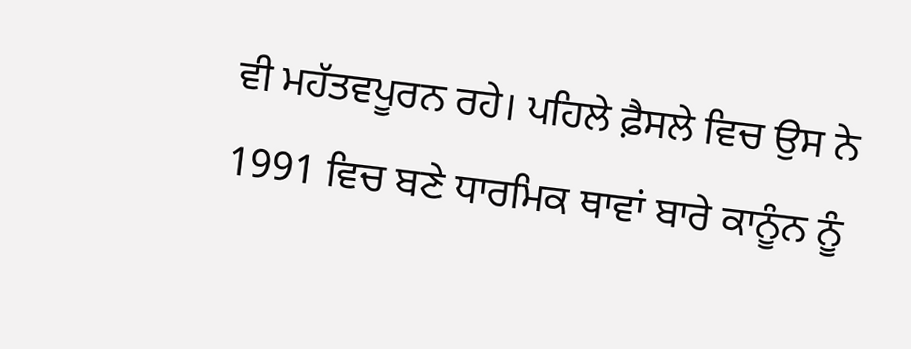ਵੀ ਮਹੱਤਵਪੂਰਨ ਰਹੇ। ਪਹਿਲੇ ਫ਼ੈਸਲੇ ਵਿਚ ਉਸ ਨੇ 1991 ਵਿਚ ਬਣੇ ਧਾਰਮਿਕ ਥਾਵਾਂ ਬਾਰੇ ਕਾਨੂੰਨ ਨੂੰ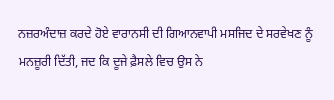ਨਜ਼ਰਅੰਦਾਜ਼ ਕਰਦੇ ਹੋਏ ਵਾਰਾਨਸੀ ਦੀ ਗਿਆਨਵਾਪੀ ਮਸਜਿਦ ਦੇ ਸਰਵੇਖਣ ਨੂੰ ਮਨਜ਼ੂਰੀ ਦਿੱਤੀ, ਜਦ ਕਿ ਦੂਜੇ ਫ਼ੈਸਲੇ ਵਿਚ ਉਸ ਨੇ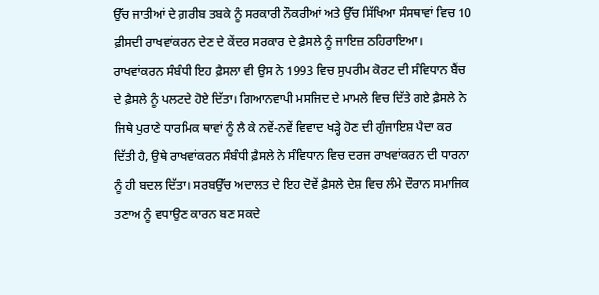ਉੱਚ ਜਾਤੀਆਂ ਦੇ ਗ਼ਰੀਬ ਤਬਕੇ ਨੂੰ ਸਰਕਾਰੀ ਨੌਕਰੀਆਂ ਅਤੇ ਉੱਚ ਸਿੱਖਿਆ ਸੰਸਥਾਵਾਂ ਵਿਚ 10 ਫ਼ੀਸਦੀ ਰਾਖਵਾਂਕਰਨ ਦੇਣ ਦੇ ਕੇਂਦਰ ਸਰਕਾਰ ਦੇ ਫ਼ੈਸਲੇ ਨੂੰ ਜਾਇਜ਼ ਠਹਿਰਾਇਆ। ਰਾਖਵਾਂਕਰਨ ਸੰਬੰਧੀ ਇਹ ਫ਼ੈਸਲਾ ਵੀ ਉਸ ਨੇ 1993 ਵਿਚ ਸੁਪਰੀਮ ਕੋਰਟ ਦੀ ਸੰਵਿਧਾਨ ਬੈਂਚ ਦੇ ਫ਼ੈਸਲੇ ਨੂੰ ਪਲਟਦੇ ਹੋਏ ਦਿੱਤਾ। ਗਿਆਨਵਾਪੀ ਮਸਜਿਦ ਦੇ ਮਾਮਲੇ ਵਿਚ ਦਿੱਤੇ ਗਏ ਫ਼ੈਸਲੇ ਨੇ ਜਿਥੇ ਪੁਰਾਣੇ ਧਾਰਮਿਕ ਥਾਵਾਂ ਨੂੰ ਲੈ ਕੇ ਨਵੇਂ-ਨਵੇਂ ਵਿਵਾਦ ਖੜ੍ਹੇ ਹੋਣ ਦੀ ਗੁੰਜਾਇਸ਼ ਪੈਦਾ ਕਰ ਦਿੱਤੀ ਹੈ, ਉਥੇ ਰਾਖਵਾਂਕਰਨ ਸੰਬੰਧੀ ਫ਼ੈਸਲੇ ਨੇ ਸੰਵਿਧਾਨ ਵਿਚ ਦਰਜ ਰਾਖਵਾਂਕਰਨ ਦੀ ਧਾਰਨਾ ਨੂੰ ਹੀ ਬਦਲ ਦਿੱਤਾ। ਸਰਬਉੱਚ ਅਦਾਲਤ ਦੇ ਇਹ ਦੋਵੇਂ ਫ਼ੈਸਲੇ ਦੇਸ਼ ਵਿਚ ਲੰਮੇ ਦੌਰਾਨ ਸਮਾਜਿਕ ਤਣਾਅ ਨੂੰ ਵਧਾਉਣ ਕਾਰਨ ਬਣ ਸਕਦੇ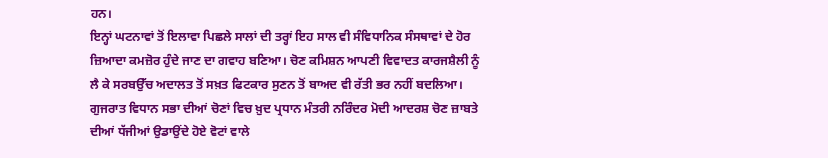ਹਨ।
ਇਨ੍ਹਾਂ ਘਟਨਾਵਾਂ ਤੋਂ ਇਲਾਵਾ ਪਿਛਲੇ ਸਾਲਾਂ ਦੀ ਤਰ੍ਹਾਂ ਇਹ ਸਾਲ ਵੀ ਸੰਵਿਧਾਨਿਕ ਸੰਸਥਾਵਾਂ ਦੇ ਹੋਰ ਜ਼ਿਆਦਾ ਕਮਜ਼ੋਰ ਹੁੰਦੇ ਜਾਣ ਦਾ ਗਵਾਹ ਬਣਿਆ। ਚੋਣ ਕਮਿਸ਼ਨ ਆਪਣੀ ਵਿਵਾਦਤ ਕਾਰਜਸ਼ੈਲੀ ਨੂੰ ਲੈ ਕੇ ਸਰਬਉੱਚ ਅਦਾਲਤ ਤੋਂ ਸਖ਼ਤ ਫਿਟਕਾਰ ਸੁਣਨ ਤੋਂ ਬਾਅਦ ਵੀ ਰੱਤੀ ਭਰ ਨਹੀਂ ਬਦਲਿਆ। ਗੁਜਰਾਤ ਵਿਧਾਨ ਸਭਾ ਦੀਆਂ ਚੋਣਾਂ ਵਿਚ ਖ਼ੁਦ ਪ੍ਰਧਾਨ ਮੰਤਰੀ ਨਰਿੰਦਰ ਮੋਦੀ ਆਦਰਸ਼ ਚੋਣ ਜ਼ਾਬਤੇ ਦੀਆਂ ਧੱਜੀਆਂ ਉਡਾਉਂਦੇ ਹੋਏ ਵੋਟਾਂ ਵਾਲੇ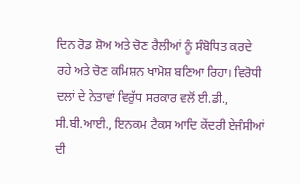ਦਿਨ ਰੋਡ ਸ਼ੋਅ ਅਤੇ ਚੋਣ ਰੈਲੀਆਂ ਨੂੰ ਸੰਬੋਧਿਤ ਕਰਦੇ ਰਹੇ ਅਤੇ ਚੋਣ ਕਮਿਸ਼ਨ ਖਾਮੋਸ਼ ਬਣਿਆ ਰਿਹਾ। ਵਿਰੋਧੀ ਦਲਾਂ ਦੇ ਨੇਤਾਵਾਂ ਵਿਰੁੱਧ ਸਰਕਾਰ ਵਲੋਂ ਈ.ਡੀ., ਸੀ.ਬੀ.ਆਈ., ਇਨਕਮ ਟੈਕਸ ਆਦਿ ਕੇਂਦਰੀ ਏਜੰਸੀਆਂ ਦੀ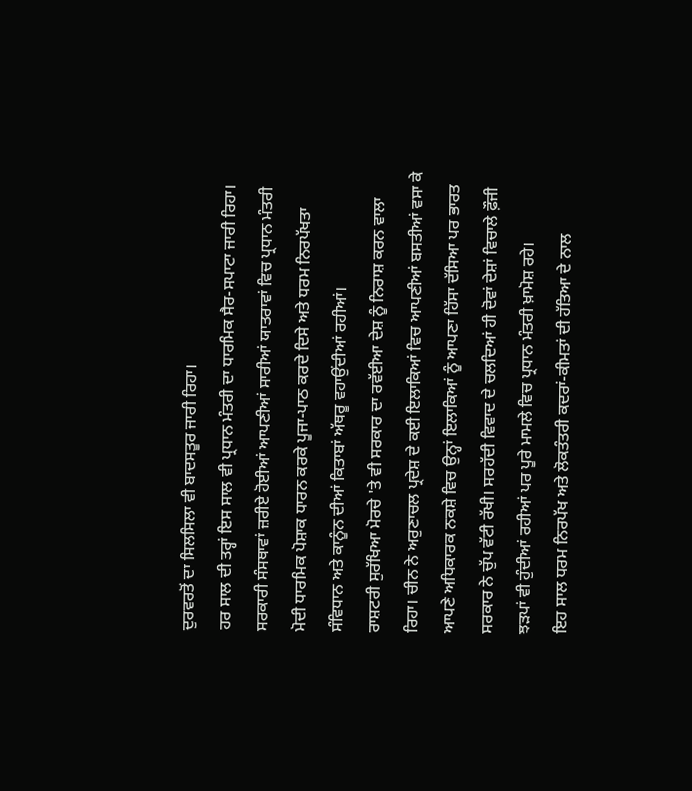ਦੁਰਵਰਤੋਂ ਦਾ ਸਿਲਸਿਲਾ ਵੀ ਬਾਦਸਤੂਰ ਜਾਰੀ ਰਿਹਾ।
ਹਰ ਸਾਲ ਦੀ ਤਰ੍ਹਾਂ ਇਸ ਸਾਲ ਵੀ ਪ੍ਰਧਾਨ ਮੰਤਰੀ ਦਾ ਧਾਰਮਿਕ ਸੈਰ-ਸਪਾਟਾ ਜਾਰੀ ਰਿਹਾ। ਸਰਕਾਰੀ ਸੰਸਥਾਵਾਂ ਜ਼ਰੀਏ ਹੋਈਆਂ ਆਪਣੀਆਂ ਸਾਰੀਆਂ ਯਾਤਰਾਵਾਂ ਵਿਚ ਪ੍ਰਧਾਨ ਮੰਤਰੀ ਮੋਦੀ ਧਾਰਮਿਕ ਪੋਸ਼ਾਕ ਧਾਰਨ ਕਰਕੇ ਪੂਜਾ-ਪਾਠ ਕਰਦੇ ਦਿਸੇ ਅਤੇ ਧਰਮ ਨਿਰਪੱਖਤਾ ਸੰਵਿਧਾਨ ਅਤੇ ਕਾਨੂੰਨ ਦੀਆਂ ਕਿਤਾਬਾਂ ਅੱਥਰੂ ਵਹਾਉਂਦੀਆਂ ਰਹੀਆਂ।
ਰਾਸ਼ਟਰੀ ਸੁਰੱਖਿਆ ਮੋਰਚੇ 'ਤੇ ਵੀ ਸਰਕਾਰ ਦਾ ਰਵੱਈਆ ਦੇਸ਼ ਨੂੰ ਨਿਰਾਸ਼ ਕਰਨ ਵਾਲਾ ਰਿਹਾ। ਚੀਨ ਨੇ ਅਰੁਣਾਚਲ ਪ੍ਰਦੇਸ਼ ਦੇ ਕਈ ਇਲਾਕਿਆਂ ਵਿਚ ਆਪਣੀਆਂ ਬਸਤੀਆਂ ਵਸਾ ਕੇ ਆਪਣੇ ਅਧਿਕਾਰਕ ਨਕਸ਼ੇ ਵਿਚ ਉਨ੍ਹਾਂ ਇਲਾਕਿਆਂ ਨੂੰ ਆਪਣਾ ਹਿੱਸਾ ਦੱਸਿਆ ਪਰ ਭਾਰਤ ਸਰਕਾਰ ਨੇ ਚੁੱਪ ਵੱਟੀ ਰੱਖੀ। ਸਰਹੱਦੀ ਵਿਵਾਦ ਦੇ ਚਲਦਿਆਂ ਹੀ ਦੋਵਾਂ ਦੇਸ਼ਾਂ ਵਿਚਾਲੇ ਫ਼ੌਜੀ ਝੜਪਾਂ ਵੀ ਹੁੰਦੀਆਂ ਰਹੀਆਂ ਪਰ ਪੂਰੇ ਮਾਮਲੇ ਵਿਚ ਪ੍ਰਧਾਨ ਮੰਤਰੀ ਖ਼ਾਮੋਸ਼ ਰਹੇ।
ਇਹ ਸਾਲ ਧਰਮ ਨਿਰਪੱਖ ਅਤੇ ਲੋਕਤੰਤਰੀ ਕਦਰਾਂ-ਕੀਮਤਾਂ ਦੀ ਹੱਤਿਆ ਦੇ ਨਾਲ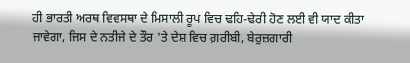ਹੀ ਭਾਰਤੀ ਅਰਥ ਵਿਵਸਥਾ ਦੇ ਮਿਸਾਲੀ ਰੂਪ ਵਿਚ ਢਹਿ-ਢੇਰੀ ਹੋਣ ਲਈ ਵੀ ਯਾਦ ਕੀਤਾ ਜਾਵੇਗਾ, ਜਿਸ ਦੇ ਨਤੀਜੇ ਦੇ ਤੌਰ 'ਤੇ ਦੇਸ਼ ਵਿਚ ਗ਼ਰੀਬੀ, ਬੇਰੁਜ਼ਗਾਰੀ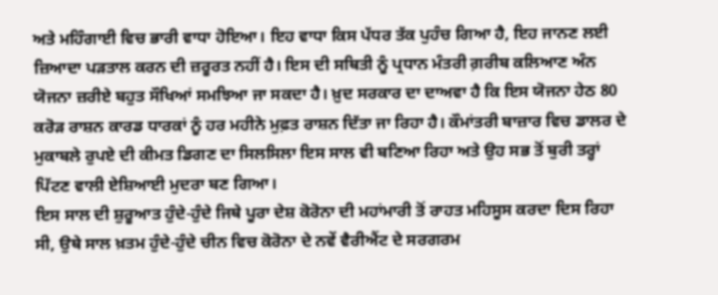ਅਤੇ ਮਹਿੰਗਾਈ ਵਿਚ ਭਾਰੀ ਵਾਧਾ ਹੋਇਆ। ਇਹ ਵਾਧਾ ਕਿਸ ਪੱਧਰ ਤੱਕ ਪੁਹੰਚ ਗਿਆ ਹੈ, ਇਹ ਜਾਨਣ ਲਈ ਜ਼ਿਆਦਾ ਪੜਤਾਲ ਕਰਨ ਦੀ ਜ਼ਰੂਰਤ ਨਹੀਂ ਹੈ। ਇਸ ਦੀ ਸਥਿਤੀ ਨੂੰ ਪ੍ਰਧਾਨ ਮੰਤਰੀ ਗ਼ਰੀਬ ਕਲਿਆਣ ਅੰਨ ਯੋਜਨਾ ਜ਼ਰੀਏ ਬਹੁਤ ਸੌਖਿਆਂ ਸਮਝਿਆ ਜਾ ਸਕਦਾ ਹੈ। ਖ਼ੁਦ ਸਰਕਾਰ ਦਾ ਦਾਅਵਾ ਹੈ ਕਿ ਇਸ ਯੋਜਨਾ ਹੇਠ 80 ਕਰੋੜ ਰਾਸ਼ਨ ਕਾਰਡ ਧਾਰਕਾਂ ਨੂੰ ਹਰ ਮਹੀਨੇ ਮੁਫ਼ਤ ਰਾਸ਼ਨ ਦਿੱਤਾ ਜਾ ਰਿਹਾ ਹੈ। ਕੌਮਾਂਤਰੀ ਬਾਜ਼ਾਰ ਵਿਚ ਡਾਲਰ ਦੇ ਮੁਕਾਬਲੇ ਰੁਪਏ ਦੀ ਕੀਮਤ ਡਿਗਣ ਦਾ ਸਿਲਸਿਲਾ ਇਸ ਸਾਲ ਵੀ ਬਣਿਆ ਰਿਹਾ ਅਤੇ ਉਹ ਸਭ ਤੋਂ ਬੁਰੀ ਤਰ੍ਹਾਂ ਪਿੱਟਣ ਵਾਲੀ ਏਸ਼ਿਆਈ ਮੁਦਰਾ ਬਣ ਗਿਆ।
ਇਸ ਸਾਲ ਦੀ ਸ਼ੁਰੂਆਤ ਹੁੰਦੇ-ਹੁੰਦੇ ਜਿਥੇ ਪੂਰਾ ਦੇਸ਼ ਕੋਰੋਨਾ ਦੀ ਮਹਾਂਮਾਰੀ ਤੋਂ ਰਾਹਤ ਮਹਿਸੂਸ ਕਰਦਾ ਦਿਸ ਰਿਹਾ ਸੀ, ਉਥੇ ਸਾਲ ਖ਼ਤਮ ਹੁੰਦੇ-ਹੁੰਦੇ ਚੀਨ ਵਿਚ ਕੋਰੋਨਾ ਦੇ ਨਵੇਂ ਵੈਰੀਐਂਟ ਦੇ ਸਰਗਰਮ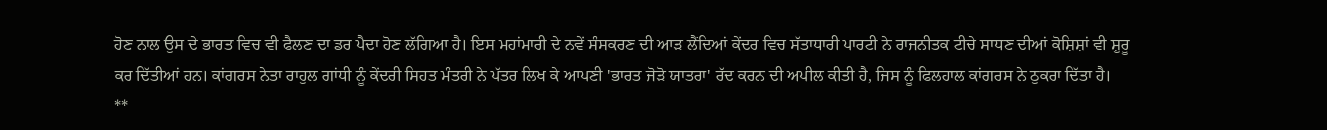ਹੋਣ ਨਾਲ ਉਸ ਦੇ ਭਾਰਤ ਵਿਚ ਵੀ ਫੈਲਣ ਦਾ ਡਰ ਪੈਦਾ ਹੋਣ ਲੱਗਿਆ ਹੈ। ਇਸ ਮਹਾਂਮਾਰੀ ਦੇ ਨਵੇਂ ਸੰਸਕਰਣ ਦੀ ਆੜ ਲੈਂਦਿਆਂ ਕੇਂਦਰ ਵਿਚ ਸੱਤਾਧਾਰੀ ਪਾਰਟੀ ਨੇ ਰਾਜਨੀਤਕ ਟੀਚੇ ਸਾਧਣ ਦੀਆਂ ਕੋਸ਼ਿਸ਼ਾਂ ਵੀ ਸ਼ੁਰੂ ਕਰ ਦਿੱਤੀਆਂ ਹਨ। ਕਾਂਗਰਸ ਨੇਤਾ ਰਾਹੁਲ ਗਾਂਧੀ ਨੂੰ ਕੇਂਦਰੀ ਸਿਹਤ ਮੰਤਰੀ ਨੇ ਪੱਤਰ ਲਿਖ ਕੇ ਆਪਣੀ 'ਭਾਰਤ ਜੋੜੋ ਯਾਤਰਾ' ਰੱਦ ਕਰਨ ਦੀ ਅਪੀਲ ਕੀਤੀ ਹੈ, ਜਿਸ ਨੂੰ ਫਿਲਹਾਲ ਕਾਂਗਰਸ ਨੇ ਠੁਕਰਾ ਦਿੱਤਾ ਹੈ।
**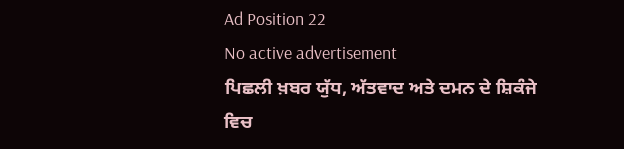Ad Position 22
No active advertisement
ਪਿਛਲੀ ਖ਼ਬਰ ਯੁੱਧ, ਅੱਤਵਾਦ ਅਤੇ ਦਮਨ ਦੇ ਸ਼ਿਕੰਜੇ ਵਿਚ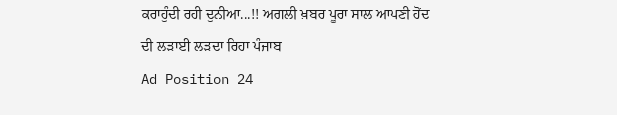ਕਰਾਹੁੰਦੀ ਰਹੀ ਦੁਨੀਆ...!! ਅਗਲੀ ਖ਼ਬਰ ਪੂਰਾ ਸਾਲ ਆਪਣੀ ਹੋਂਦ ਦੀ ਲੜਾਈ ਲੜਦਾ ਰਿਹਾ ਪੰਜਾਬ
Ad Position 24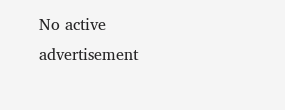No active advertisement